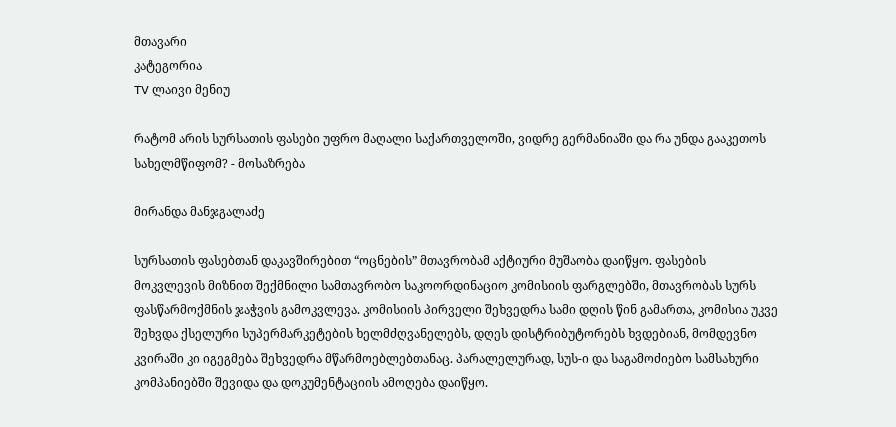მთავარი
კატეგორია
TV ლაივი მენიუ

რატომ არის სურსათის ფასები უფრო მაღალი საქართველოში, ვიდრე გერმანიაში და რა უნდა გააკეთოს სახელმწიფომ? - მოსაზრება

მირანდა მანჯგალაძე

სურსათის ფასებთან დაკავშირებით “ოცნების” მთავრობამ აქტიური მუშაობა დაიწყო. ფასების მოკვლევის მიზნით შექმნილი სამთავრობო საკოორდინაციო კომისიის ფარგლებში, მთავრობას სურს ფასწარმოქმნის ჯაჭვის გამოკვლევა. კომისიის პირველი შეხვედრა სამი დღის წინ გამართა, კომისია უკვე შეხვდა ქსელური სუპერმარკეტების ხელმძღვანელებს, დღეს დისტრიბუტორებს ხვდებიან, მომდევნო კვირაში კი იგეგმება შეხვედრა მწარმოებლებთანაც. პარალელურად, სუს-ი და საგამოძიებო სამსახური კომპანიებში შევიდა და დოკუმენტაციის ამოღება დაიწყო.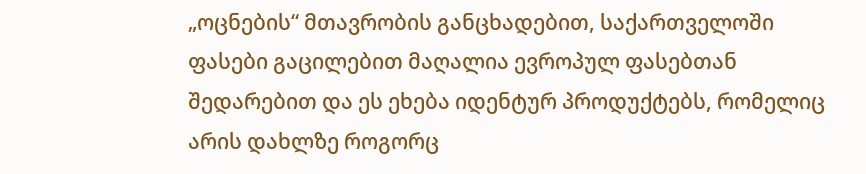„ოცნების“ მთავრობის განცხადებით, საქართველოში ფასები გაცილებით მაღალია ევროპულ ფასებთან შედარებით და ეს ეხება იდენტურ პროდუქტებს, რომელიც არის დახლზე როგორც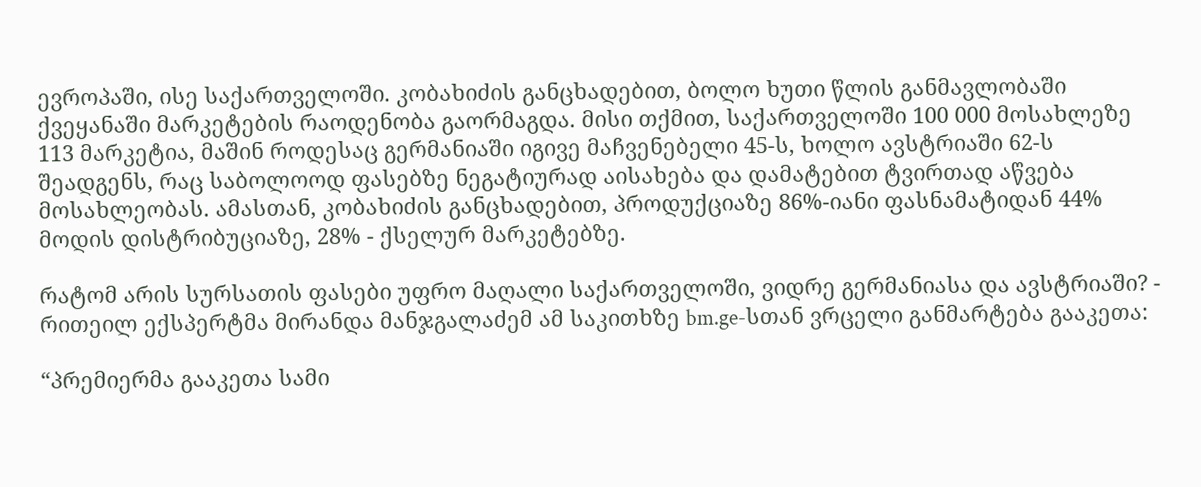ევროპაში, ისე საქართველოში. კობახიძის განცხადებით, ბოლო ხუთი წლის განმავლობაში ქვეყანაში მარკეტების რაოდენობა გაორმაგდა. მისი თქმით, საქართველოში 100 000 მოსახლეზე 113 მარკეტია, მაშინ როდესაც გერმანიაში იგივე მაჩვენებელი 45-ს, ხოლო ავსტრიაში 62-ს შეადგენს, რაც საბოლოოდ ფასებზე ნეგატიურად აისახება და დამატებით ტვირთად აწვება მოსახლეობას. ამასთან, კობახიძის განცხადებით, პროდუქციაზე 86%-იანი ფასნამატიდან 44% მოდის დისტრიბუციაზე, 28% - ქსელურ მარკეტებზე.

რატომ არის სურსათის ფასები უფრო მაღალი საქართველოში, ვიდრე გერმანიასა და ავსტრიაში? - რითეილ ექსპერტმა მირანდა მანჯგალაძემ ამ საკითხზე bm.ge-სთან ვრცელი განმარტება გააკეთა:

“პრემიერმა გააკეთა სამი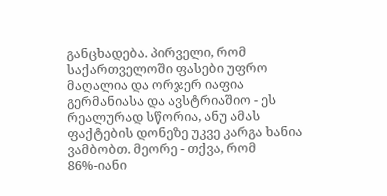განცხადება. პირველი, რომ საქართველოში ფასები უფრო მაღალია და ორჯერ იაფია გერმანიასა და ავსტრიაშიო - ეს რეალურად სწორია, ანუ ამას ფაქტების დონეზე უკვე კარგა ხანია ვამბობთ. მეორე - თქვა, რომ 86%-იანი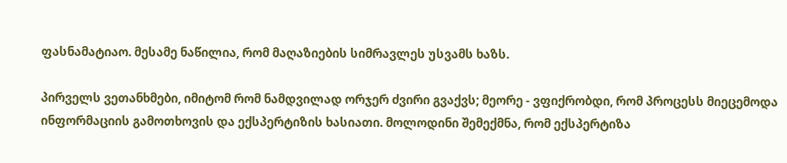ფასნამატიაო. მესამე ნაწილია, რომ მაღაზიების სიმრავლეს უსვამს ხაზს.

პირველს ვეთანხმები, იმიტომ რომ ნამდვილად ორჯერ ძვირი გვაქვს; მეორე - ვფიქრობდი, რომ პროცესს მიეცემოდა ინფორმაციის გამოთხოვის და ექსპერტიზის ხასიათი. მოლოდინი შემექმნა, რომ ექსპერტიზა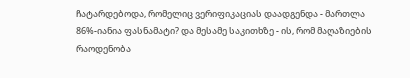ჩატარდებოდა, რომელიც ვერიფიკაციას დაადგენდა - მართლა 86%-იანია ფასნამატი? და მესამე საკითხზე - ის, რომ მაღაზიების რაოდენობა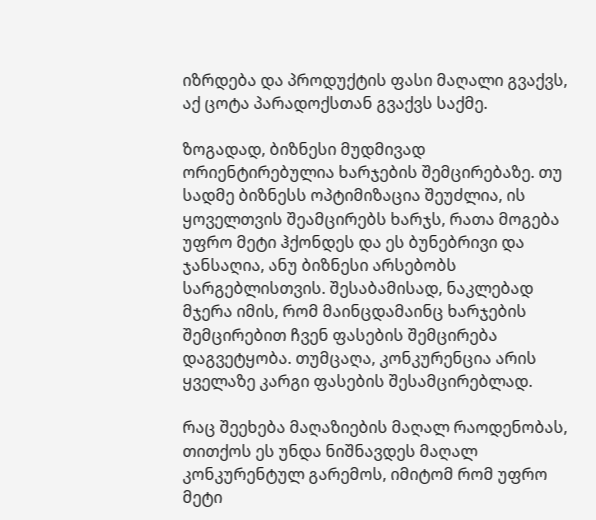იზრდება და პროდუქტის ფასი მაღალი გვაქვს, აქ ცოტა პარადოქსთან გვაქვს საქმე.

ზოგადად, ბიზნესი მუდმივად ორიენტირებულია ხარჯების შემცირებაზე. თუ სადმე ბიზნესს ოპტიმიზაცია შეუძლია, ის ყოველთვის შეამცირებს ხარჯს, რათა მოგება უფრო მეტი ჰქონდეს და ეს ბუნებრივი და ჯანსაღია, ანუ ბიზნესი არსებობს სარგებლისთვის. შესაბამისად, ნაკლებად მჯერა იმის, რომ მაინცდამაინც ხარჯების შემცირებით ჩვენ ფასების შემცირება დაგვეტყობა. თუმცაღა, კონკურენცია არის ყველაზე კარგი ფასების შესამცირებლად.

რაც შეეხება მაღაზიების მაღალ რაოდენობას, თითქოს ეს უნდა ნიშნავდეს მაღალ კონკურენტულ გარემოს, იმიტომ რომ უფრო მეტი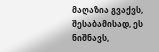მაღაზია გვაქვს, შესაბამისად, ეს ნიშნავს,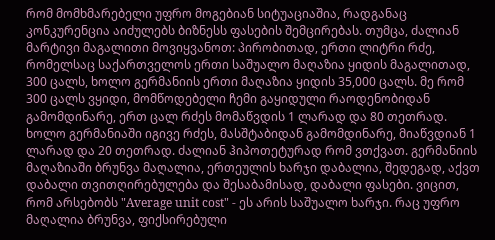რომ მომხმარებელი უფრო მოგებიან სიტუაციაშია, რადგანაც კონკურენცია აიძულებს ბიზნესს ფასების შემცირებას. თუმცა, ძალიან მარტივი მაგალითი მოვიყვანოთ: პირობითად, ერთი ლიტრი რძე, რომელსაც საქართველოს ერთი საშუალო მაღაზია ყიდის მაგალითად, 300 ცალს, ხოლო გერმანიის ერთი მაღაზია ყიდის 35,000 ცალს. მე რომ 300 ცალს ვყიდი, მომწოდებელი ჩემი გაყიდული რაოდენობიდან გამომდინარე, ერთ ცალ რძეს მომაწვდის 1 ლარად და 80 თეთრად. ხოლო გერმანიაში იგივე რძეს, მასშტაბიდან გამომდინარე, მიაწვდიან 1 ლარად და 20 თეთრად. ძალიან ჰიპოთეტურად რომ ვთქვათ. გერმანიის მაღაზიაში ბრუნვა მაღალია, ერთეულის ხარჯი დაბალია, შედეგად, აქვთ დაბალი თვითღირებულება და შესაბამისად, დაბალი ფასები. ვიცით, რომ არსებობს "Average unit cost" - ეს არის საშუალო ხარჯი. რაც უფრო მაღალია ბრუნვა, ფიქსირებული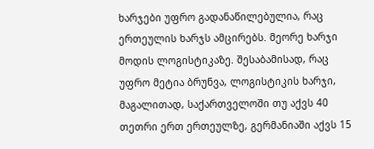ხარჯები უფრო გადანაწილებულია, რაც ერთეულის ხარჯს ამცირებს. მეორე ხარჯი მოდის ლოგისტიკაზე. შესაბამისად, რაც უფრო მეტია ბრუნვა, ლოგისტიკის ხარჯი, მაგალითად, საქართველოში თუ აქვს 40 თეთრი ერთ ერთეულზე, გერმანიაში აქვს 15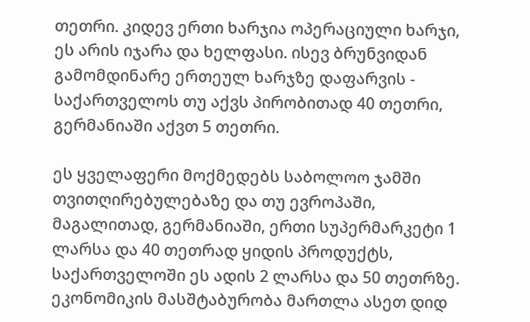თეთრი. კიდევ ერთი ხარჯია ოპერაციული ხარჯი, ეს არის იჯარა და ხელფასი. ისევ ბრუნვიდან გამომდინარე ერთეულ ხარჯზე დაფარვის - საქართველოს თუ აქვს პირობითად 40 თეთრი, გერმანიაში აქვთ 5 თეთრი.

ეს ყველაფერი მოქმედებს საბოლოო ჯამში თვითღირებულებაზე და თუ ევროპაში, მაგალითად, გერმანიაში, ერთი სუპერმარკეტი 1 ლარსა და 40 თეთრად ყიდის პროდუქტს, საქართველოში ეს ადის 2 ლარსა და 50 თეთრზე. ეკონომიკის მასშტაბურობა მართლა ასეთ დიდ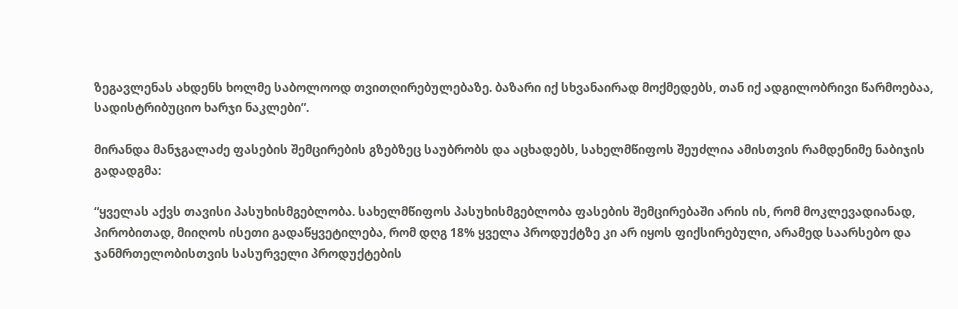ზეგავლენას ახდენს ხოლმე საბოლოოდ თვითღირებულებაზე. ბაზარი იქ სხვანაირად მოქმედებს, თან იქ ადგილობრივი წარმოებაა, სადისტრიბუციო ხარჯი ნაკლები”.

მირანდა მანჯგალაძე ფასების შემცირების გზებზეც საუბრობს და აცხადებს, სახელმწიფოს შეუძლია ამისთვის რამდენიმე ნაბიჯის გადადგმა:

“ყველას აქვს თავისი პასუხისმგებლობა. სახელმწიფოს პასუხისმგებლობა ფასების შემცირებაში არის ის, რომ მოკლევადიანად, პირობითად, მიიღოს ისეთი გადაწყვეტილება, რომ დღგ 18% ყველა პროდუქტზე კი არ იყოს ფიქსირებული, არამედ საარსებო და ჯანმრთელობისთვის სასურველი პროდუქტების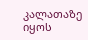კალათაზე იყოს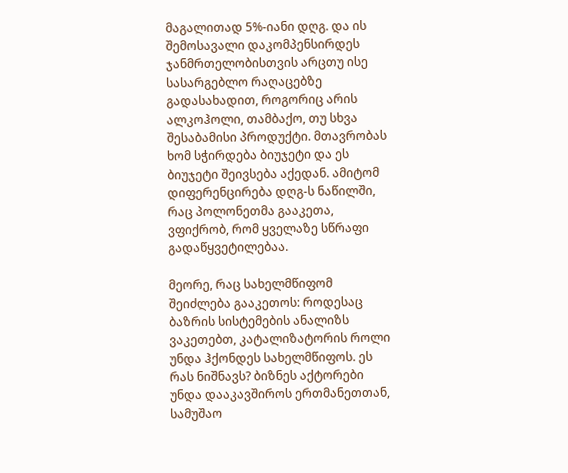მაგალითად 5%-იანი დღგ. და ის შემოსავალი დაკომპენსირდეს ჯანმრთელობისთვის არცთუ ისე სასარგებლო რაღაცებზე გადასახადით, როგორიც არის ალკოჰოლი, თამბაქო, თუ სხვა შესაბამისი პროდუქტი. მთავრობას ხომ სჭირდება ბიუჯეტი და ეს ბიუჯეტი შეივსება აქედან. ამიტომ დიფერენცირება დღგ-ს ნაწილში, რაც პოლონეთმა გააკეთა, ვფიქრობ, რომ ყველაზე სწრაფი გადაწყვეტილებაა.

მეორე, რაც სახელმწიფომ შეიძლება გააკეთოს: როდესაც ბაზრის სისტემების ანალიზს ვაკეთებთ, კატალიზატორის როლი უნდა ჰქონდეს სახელმწიფოს. ეს რას ნიშნავს? ბიზნეს აქტორები უნდა დააკავშიროს ერთმანეთთან, სამუშაო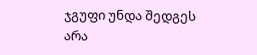ჯგუფი უნდა შედგეს არა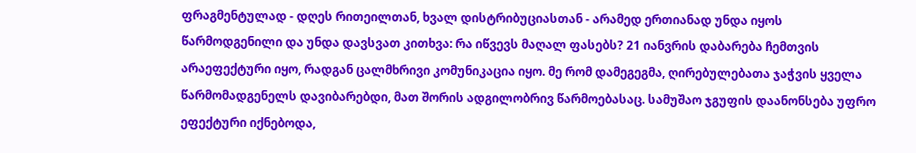ფრაგმენტულად - დღეს რითეილთან, ხვალ დისტრიბუციასთან - არამედ ერთიანად უნდა იყოს წარმოდგენილი და უნდა დავსვათ კითხვა: რა იწვევს მაღალ ფასებს? 21 იანვრის დაბარება ჩემთვის არაეფექტური იყო, რადგან ცალმხრივი კომუნიკაცია იყო. მე რომ დამეგეგმა, ღირებულებათა ჯაჭვის ყველა წარმომადგენელს დავიბარებდი, მათ შორის ადგილობრივ წარმოებასაც. სამუშაო ჯგუფის დაანონსება უფრო ეფექტური იქნებოდა,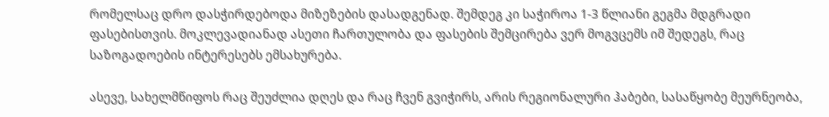რომელსაც დრო დასჭირდებოდა მიზეზების დასადგენად. შემდეგ კი საჭიროა 1-3 წლიანი გეგმა მდგრადი ფასებისთვის. მოკლევადიანად ასეთი ჩართულობა და ფასების შემცირება ვერ მოგვცემს იმ შედეგს, რაც საზოგადოების ინტერესებს ემსახურება.

ასევე, სახელმწიფოს რაც შეუძლია დღეს და რაც ჩვენ გვიჭირს, არის რეგიონალური ჰაბები, სასაწყობე მეურნეობა,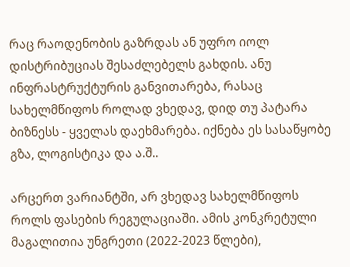რაც რაოდენობის გაზრდას ან უფრო იოლ დისტრიბუციას შესაძლებელს გახდის. ანუ ინფრასტრუქტურის განვითარება, რასაც სახელმწიფოს როლად ვხედავ, დიდ თუ პატარა ბიზნესს - ყველას დაეხმარება. იქნება ეს სასაწყობე გზა, ლოგისტიკა და ა.შ..

არცერთ ვარიანტში, არ ვხედავ სახელმწიფოს როლს ფასების რეგულაციაში. ამის კონკრეტული მაგალითია უნგრეთი (2022-2023 წლები),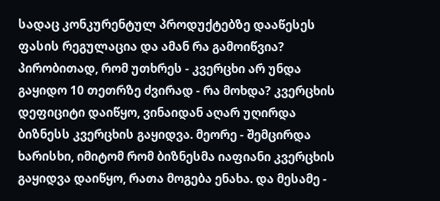სადაც კონკურენტულ პროდუქტებზე დააწესეს ფასის რეგულაცია და ამან რა გამოიწვია? პირობითად, რომ უთხრეს - კვერცხი არ უნდა გაყიდო 10 თეთრზე ძვირად - რა მოხდა? კვერცხის დეფიციტი დაიწყო, ვინაიდან აღარ უღირდა ბიზნესს კვერცხის გაყიდვა. მეორე - შემცირდა ხარისხი, იმიტომ რომ ბიზნესმა იაფიანი კვერცხის გაყიდვა დაიწყო, რათა მოგება ენახა. და მესამე -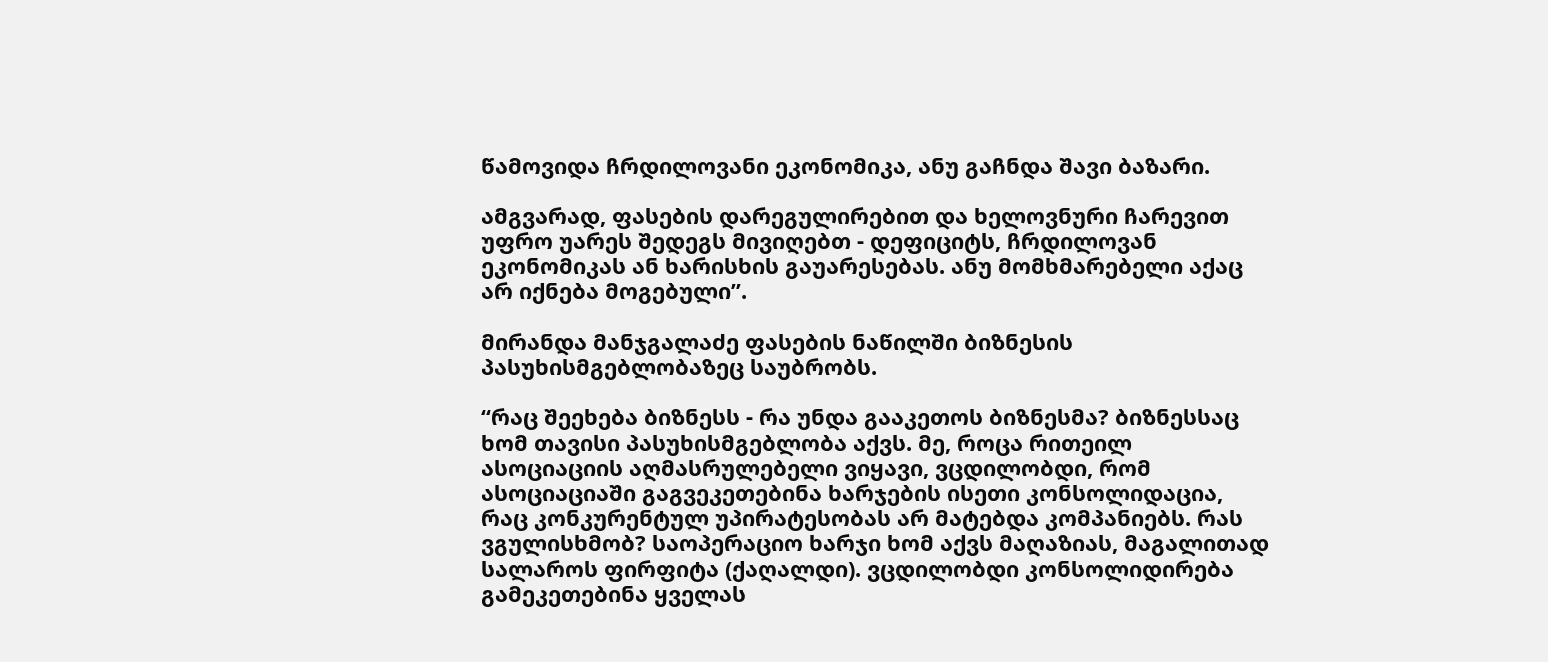წამოვიდა ჩრდილოვანი ეკონომიკა, ანუ გაჩნდა შავი ბაზარი.

ამგვარად, ფასების დარეგულირებით და ხელოვნური ჩარევით უფრო უარეს შედეგს მივიღებთ - დეფიციტს, ჩრდილოვან ეკონომიკას ან ხარისხის გაუარესებას. ანუ მომხმარებელი აქაც არ იქნება მოგებული”.

მირანდა მანჯგალაძე ფასების ნაწილში ბიზნესის პასუხისმგებლობაზეც საუბრობს.

“რაც შეეხება ბიზნესს - რა უნდა გააკეთოს ბიზნესმა? ბიზნესსაც ხომ თავისი პასუხისმგებლობა აქვს. მე, როცა რითეილ ასოციაციის აღმასრულებელი ვიყავი, ვცდილობდი, რომ ასოციაციაში გაგვეკეთებინა ხარჯების ისეთი კონსოლიდაცია, რაც კონკურენტულ უპირატესობას არ მატებდა კომპანიებს. რას ვგულისხმობ? საოპერაციო ხარჯი ხომ აქვს მაღაზიას, მაგალითად სალაროს ფირფიტა (ქაღალდი). ვცდილობდი კონსოლიდირება გამეკეთებინა ყველას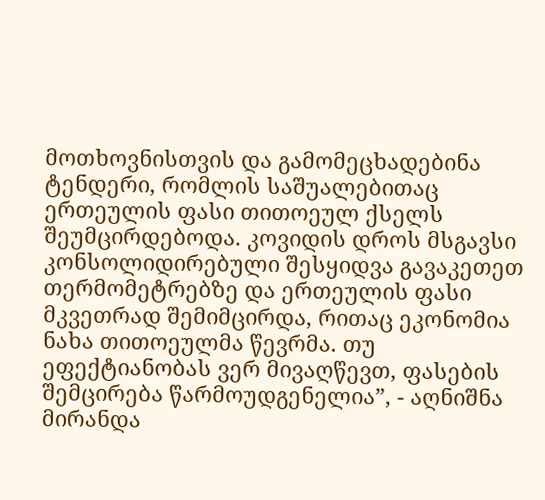მოთხოვნისთვის და გამომეცხადებინა ტენდერი, რომლის საშუალებითაც ერთეულის ფასი თითოეულ ქსელს შეუმცირდებოდა. კოვიდის დროს მსგავსი კონსოლიდირებული შესყიდვა გავაკეთეთ თერმომეტრებზე და ერთეულის ფასი მკვეთრად შემიმცირდა, რითაც ეკონომია ნახა თითოეულმა წევრმა. თუ ეფექტიანობას ვერ მივაღწევთ, ფასების შემცირება წარმოუდგენელია”, - აღნიშნა მირანდა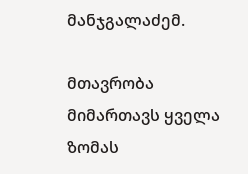მანჯგალაძემ.

მთავრობა მიმართავს ყველა ზომას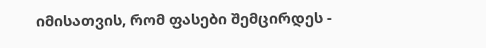იმისათვის, რომ ფასები შემცირდეს -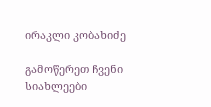ირაკლი კობახიძე

გამოწერეთ ჩვენი სიახლეები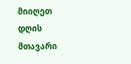მიიღეთ დღის მთავარი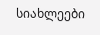სიახლეები